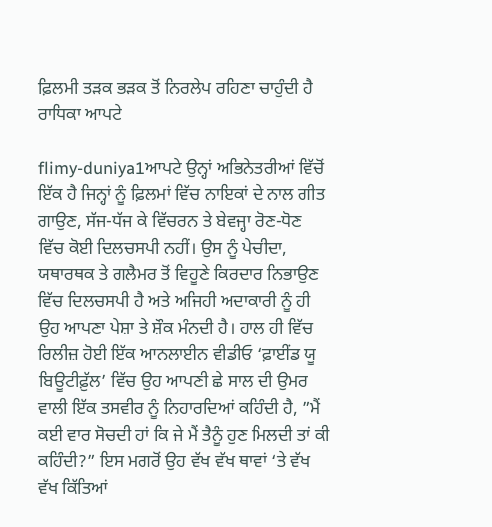ਫ਼ਿਲਮੀ ਤੜਕ ਭੜਕ ਤੋਂ ਨਿਰਲੇਪ ਰਹਿਣਾ ਚਾਹੁੰਦੀ ਹੈ ਰਾਧਿਕਾ ਆਪਟੇ

flimy-duniya1ਆਪਟੇ ਉਨ੍ਹਾਂ ਅਭਿਨੇਤਰੀਆਂ ਵਿੱਚੋਂ ਇੱਕ ਹੈ ਜਿਨ੍ਹਾਂ ਨੂੰ ਫ਼ਿਲਮਾਂ ਵਿੱਚ ਨਾਇਕਾਂ ਦੇ ਨਾਲ ਗੀਤ ਗਾਉਣ, ਸੱਜ-ਧੱਜ ਕੇ ਵਿੱਚਰਨ ਤੇ ਬੇਵਜ੍ਹਾ ਰੋਣ-ਧੋਣ ਵਿੱਚ ਕੋਈ ਦਿਲਚਸਪੀ ਨਹੀਂ। ਉਸ ਨੂੰ ਪੇਚੀਦਾ, ਯਥਾਰਥਕ ਤੇ ਗਲੈਮਰ ਤੋਂ ਵਿਹੂਣੇ ਕਿਰਦਾਰ ਨਿਭਾਉਣ ਵਿੱਚ ਦਿਲਚਸਪੀ ਹੈ ਅਤੇ ਅਜਿਹੀ ਅਦਾਕਾਰੀ ਨੂੰ ਹੀ ਉਹ ਆਪਣਾ ਪੇਸ਼ਾ ਤੇ ਸ਼ੌਕ ਮੰਨਦੀ ਹੈ। ਹਾਲ ਹੀ ਵਿੱਚ ਰਿਲੀਜ਼ ਹੋਈ ਇੱਕ ਆਨਲਾਈਨ ਵੀਡੀਓ ‘ਫ਼ਾਈਂਡ ਯੂ ਬਿਊਟੀਫ਼ੁੱਲ’ ਵਿੱਚ ਉਹ ਆਪਣੀ ਛੇ ਸਾਲ ਦੀ ਉਮਰ ਵਾਲੀ ਇੱਕ ਤਸਵੀਰ ਨੂੰ ਨਿਹਾਰਦਿਆਂ ਕਹਿੰਦੀ ਹੈ, ”ਮੈਂ ਕਈ ਵਾਰ ਸੋਚਦੀ ਹਾਂ ਕਿ ਜੇ ਮੈਂ ਤੈਨੂੰ ਹੁਣ ਮਿਲਦੀ ਤਾਂ ਕੀ ਕਹਿੰਦੀ?” ਇਸ ਮਗਰੋਂ ਉਹ ਵੱਖ ਵੱਖ ਥਾਵਾਂ ‘ਤੇ ਵੱਖ ਵੱਖ ਕਿੱਤਿਆਂ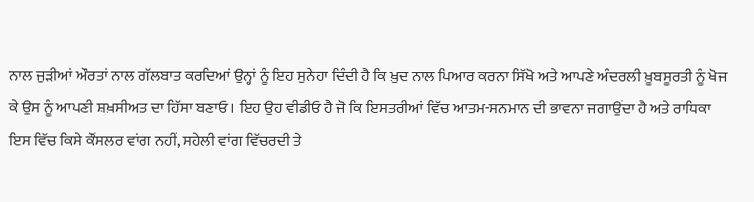ਨਾਲ ਜੁੜੀਆਂ ਔਰਤਾਂ ਨਾਲ ਗੱਲਬਾਤ ਕਰਦਿਆਂ ਉਨ੍ਹਾਂ ਨੂੰ ਇਹ ਸੁਨੇਹਾ ਦਿੰਦੀ ਹੈ ਕਿ ਖ਼ੁਦ ਨਾਲ ਪਿਆਰ ਕਰਨਾ ਸਿੱਖੋ ਅਤੇ ਆਪਣੇ ਅੰਦਰਲੀ ਖ਼ੂਬਸੂਰਤੀ ਨੂੰ ਖੋਜ ਕੇ ਉਸ ਨੂੰ ਆਪਣੀ ਸ਼ਖ਼ਸੀਅਤ ਦਾ ਹਿੱਸਾ ਬਣਾਓ। ਇਹ ਉਹ ਵੀਡੀਓ ਹੈ ਜੋ ਕਿ ਇਸਤਰੀਆਂ ਵਿੱਚ ਆਤਮ-ਸਨਮਾਨ ਦੀ ਭਾਵਨਾ ਜਗਾਉਂਦਾ ਹੈ ਅਤੇ ਰਾਧਿਕਾ ਇਸ ਵਿੱਚ ਕਿਸੇ ਕੌਂਸਲਰ ਵਾਂਗ ਨਹੀਂ, ਸਹੇਲੀ ਵਾਂਗ ਵਿੱਚਰਦੀ ਤੇ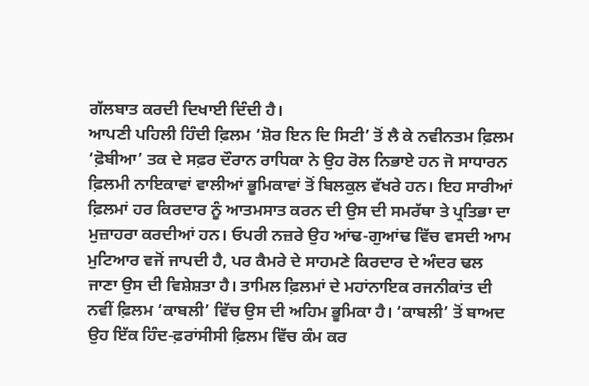ਗੱਲਬਾਤ ਕਰਦੀ ਦਿਖਾਈ ਦਿੰਦੀ ਹੈ।
ਆਪਣੀ ਪਹਿਲੀ ਹਿੰਦੀ ਫ਼ਿਲਮ ‘ਸ਼ੋਰ ਇਨ ਦਿ ਸਿਟੀ’ ਤੋਂ ਲੈ ਕੇ ਨਵੀਨਤਮ ਫ਼ਿਲਮ ‘ਫ਼ੋਬੀਆ’ ਤਕ ਦੇ ਸਫ਼ਰ ਦੌਰਾਨ ਰਾਧਿਕਾ ਨੇ ਉਹ ਰੋਲ ਨਿਭਾਏ ਹਨ ਜੋ ਸਾਧਾਰਨ ਫ਼ਿਲਮੀ ਨਾਇਕਾਵਾਂ ਵਾਲੀਆਂ ਭੂਮਿਕਾਵਾਂ ਤੋਂ ਬਿਲਕੁਲ ਵੱਖਰੇ ਹਨ। ਇਹ ਸਾਰੀਆਂ ਫ਼ਿਲਮਾਂ ਹਰ ਕਿਰਦਾਰ ਨੂੰ ਆਤਮਸਾਤ ਕਰਨ ਦੀ ਉਸ ਦੀ ਸਮਰੱਥਾ ਤੇ ਪ੍ਰਤਿਭਾ ਦਾ ਮੁਜ਼ਾਹਰਾ ਕਰਦੀਆਂ ਹਨ। ਓਪਰੀ ਨਜ਼ਰੇ ਉਹ ਆਂਢ-ਗੁਆਂਢ ਵਿੱਚ ਵਸਦੀ ਆਮ ਮੁਟਿਆਰ ਵਜੋਂ ਜਾਪਦੀ ਹੈ, ਪਰ ਕੈਮਰੇ ਦੇ ਸਾਹਮਣੇ ਕਿਰਦਾਰ ਦੇ ਅੰਦਰ ਢਲ ਜਾਣਾ ਉਸ ਦੀ ਵਿਸ਼ੇਸ਼ਤਾ ਹੈ। ਤਾਮਿਲ ਫ਼ਿਲਮਾਂ ਦੇ ਮਹਾਂਨਾਇਕ ਰਜਨੀਕਾਂਤ ਦੀ ਨਵੀਂ ਫ਼ਿਲਮ ‘ਕਾਬਲੀ’ ਵਿੱਚ ਉਸ ਦੀ ਅਹਿਮ ਭੂਮਿਕਾ ਹੈ। ‘ਕਾਬਲੀ’ ਤੋਂ ਬਾਅਦ ਉਹ ਇੱਕ ਹਿੰਦ-ਫ਼ਰਾਂਸੀਸੀ ਫ਼ਿਲਮ ਵਿੱਚ ਕੰਮ ਕਰ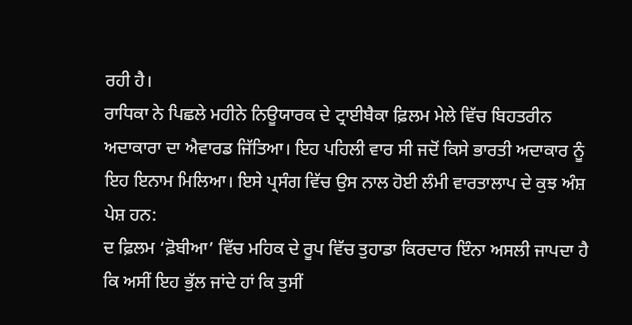ਰਹੀ ਹੈ।
ਰਾਧਿਕਾ ਨੇ ਪਿਛਲੇ ਮਹੀਨੇ ਨਿਊਯਾਰਕ ਦੇ ਟ੍ਰਾਈਬੈਕਾ ਫ਼ਿਲਮ ਮੇਲੇ ਵਿੱਚ ਬਿਹਤਰੀਨ ਅਦਾਕਾਰਾ ਦਾ ਐਵਾਰਡ ਜਿੱਤਿਆ। ਇਹ ਪਹਿਲੀ ਵਾਰ ਸੀ ਜਦੋਂ ਕਿਸੇ ਭਾਰਤੀ ਅਦਾਕਾਰ ਨੂੰ ਇਹ ਇਨਾਮ ਮਿਲਿਆ। ਇਸੇ ਪ੍ਰਸੰਗ ਵਿੱਚ ਉਸ ਨਾਲ ਹੋਈ ਲੰਮੀ ਵਾਰਤਾਲਾਪ ਦੇ ਕੁਝ ਅੰਸ਼ ਪੇਸ਼ ਹਨ:
ਦ ਫ਼ਿਲਮ ‘ਫ਼ੋਬੀਆ’ ਵਿੱਚ ਮਹਿਕ ਦੇ ਰੂਪ ਵਿੱਚ ਤੁਹਾਡਾ ਕਿਰਦਾਰ ਇੰਨਾ ਅਸਲੀ ਜਾਪਦਾ ਹੈ ਕਿ ਅਸੀਂ ਇਹ ਭੁੱਲ ਜਾਂਦੇ ਹਾਂ ਕਿ ਤੁਸੀਂ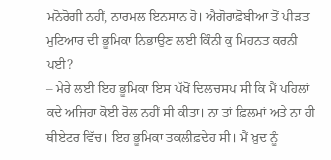ਮਨੋਰੋਗੀ ਨਹੀਂ, ਨਾਰਮਲ ਇਨਸਾਨ ਹੋ। ਐਗੋਰਾਫ਼ੋਬੀਆ ਤੋਂ ਪੀੜਤ ਮੁਟਿਆਰ ਦੀ ਭੂਮਿਕਾ ਨਿਭਾਉਣ ਲਈ ਕਿੰਨੀ ਕੁ ਮਿਹਨਤ ਕਰਨੀ ਪਈ?
– ਮੇਰੇ ਲਈ ਇਹ ਭੂਮਿਕਾ ਇਸ ਪੱਖੋਂ ਦਿਲਚਸਪ ਸੀ ਕਿ ਮੈਂ ਪਹਿਲਾਂ ਕਦੇ ਅਜਿਹਾ ਕੋਈ ਰੋਲ ਨਹੀਂ ਸੀ ਕੀਤਾ। ਨਾ ਤਾਂ ਫ਼ਿਲਮਾਂ ਅਤੇ ਨਾ ਹੀ ਥੀਏਟਰ ਵਿੱਚ। ਇਹ ਭੂਮਿਕਾ ਤਕਲੀਫ਼ਦੇਹ ਸੀ। ਮੈਂ ਖ਼ੁਦ ਨੂੰ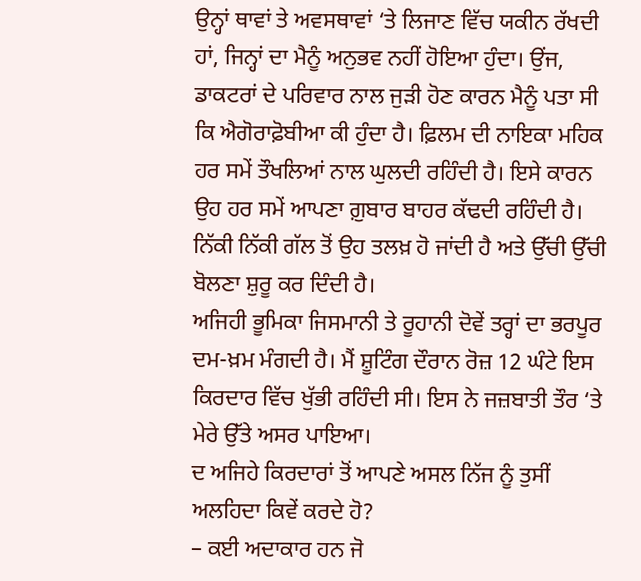ਉਨ੍ਹਾਂ ਥਾਵਾਂ ਤੇ ਅਵਸਥਾਵਾਂ ‘ਤੇ ਲਿਜਾਣ ਵਿੱਚ ਯਕੀਨ ਰੱਖਦੀ ਹਾਂ, ਜਿਨ੍ਹਾਂ ਦਾ ਮੈਨੂੰ ਅਨੁਭਵ ਨਹੀਂ ਹੋਇਆ ਹੁੰਦਾ। ਉਂਜ, ਡਾਕਟਰਾਂ ਦੇ ਪਰਿਵਾਰ ਨਾਲ ਜੁੜੀ ਹੋਣ ਕਾਰਨ ਮੈਨੂੰ ਪਤਾ ਸੀ ਕਿ ਐਗੋਰਾਫ਼ੋਬੀਆ ਕੀ ਹੁੰਦਾ ਹੈ। ਫ਼ਿਲਮ ਦੀ ਨਾਇਕਾ ਮਹਿਕ ਹਰ ਸਮੇਂ ਤੌਖਲਿਆਂ ਨਾਲ ਘੁਲਦੀ ਰਹਿੰਦੀ ਹੈ। ਇਸੇ ਕਾਰਨ ਉਹ ਹਰ ਸਮੇਂ ਆਪਣਾ ਗ਼ੁਬਾਰ ਬਾਹਰ ਕੱਢਦੀ ਰਹਿੰਦੀ ਹੈ। ਨਿੱਕੀ ਨਿੱਕੀ ਗੱਲ ਤੋਂ ਉਹ ਤਲਖ਼ ਹੋ ਜਾਂਦੀ ਹੈ ਅਤੇ ਉੱਚੀ ਉੱਚੀ ਬੋਲਣਾ ਸ਼ੁਰੂ ਕਰ ਦਿੰਦੀ ਹੈ।
ਅਜਿਹੀ ਭੂਮਿਕਾ ਜਿਸਮਾਨੀ ਤੇ ਰੂਹਾਨੀ ਦੋਵੇਂ ਤਰ੍ਹਾਂ ਦਾ ਭਰਪੂਰ ਦਮ-ਖ਼ਮ ਮੰਗਦੀ ਹੈ। ਮੈਂ ਸ਼ੂਟਿੰਗ ਦੌਰਾਨ ਰੋਜ਼ 12 ਘੰਟੇ ਇਸ ਕਿਰਦਾਰ ਵਿੱਚ ਖੁੱਭੀ ਰਹਿੰਦੀ ਸੀ। ਇਸ ਨੇ ਜਜ਼ਬਾਤੀ ਤੌਰ ‘ਤੇ ਮੇਰੇ ਉੱਤੇ ਅਸਰ ਪਾਇਆ।
ਦ ਅਜਿਹੇ ਕਿਰਦਾਰਾਂ ਤੋਂ ਆਪਣੇ ਅਸਲ ਨਿੱਜ ਨੂੰ ਤੁਸੀਂ ਅਲਹਿਦਾ ਕਿਵੇਂ ਕਰਦੇ ਹੋ?
– ਕਈ ਅਦਾਕਾਰ ਹਨ ਜੋ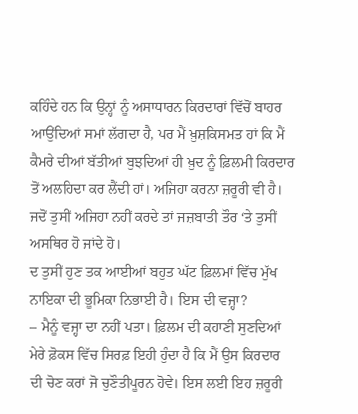ਕਹਿੰਦੇ ਹਨ ਕਿ ਉਨ੍ਹਾਂ ਨੂੰ ਅਸਾਧਾਰਨ ਕਿਰਦਾਰਾਂ ਵਿੱਚੋਂ ਬਾਹਰ ਆਉਂਦਿਆਂ ਸਮਾਂ ਲੱਗਦਾ ਹੈ, ਪਰ ਮੈਂ ਖ਼ੁਸ਼ਕਿਸਮਤ ਹਾਂ ਕਿ ਮੈਂ ਕੈਮਰੇ ਦੀਆਂ ਬੱਤੀਆਂ ਬੁਝਦਿਆਂ ਹੀ ਖ਼ੁਦ ਨੂੰ ਫ਼ਿਲਮੀ ਕਿਰਦਾਰ ਤੋਂ ਅਲਹਿਦਾ ਕਰ ਲੈਂਦੀ ਹਾਂ। ਅਜਿਹਾ ਕਰਨਾ ਜ਼ਰੂਰੀ ਵੀ ਹੈ। ਜਦੋਂ ਤੁਸੀਂ ਅਜਿਹਾ ਨਹੀਂ ਕਰਦੇ ਤਾਂ ਜਜ਼ਬਾਤੀ ਤੌਰ ‘ਤੇ ਤੁਸੀਂ ਅਸਥਿਰ ਹੋ ਜਾਂਦੇ ਹੋ।
ਦ ਤੁਸੀਂ ਹੁਣ ਤਕ ਆਈਆਂ ਬਹੁਤ ਘੱਟ ਫ਼ਿਲਮਾਂ ਵਿੱਚ ਮੁੱਖ ਨਾਇਕਾ ਦੀ ਭੂਮਿਕਾ ਨਿਭਾਈ ਹੈ। ਇਸ ਦੀ ਵਜ੍ਹਾ?
– ਮੈਨੂੰ ਵਜ੍ਹਾ ਦਾ ਨਹੀਂ ਪਤਾ। ਫ਼ਿਲਮ ਦੀ ਕਹਾਣੀ ਸੁਣਦਿਆਂ ਮੇਰੇ ਫ਼ੋਕਸ ਵਿੱਚ ਸਿਰਫ਼ ਇਹੀ ਹੁੰਦਾ ਹੈ ਕਿ ਮੈਂ ਉਸ ਕਿਰਦਾਰ ਦੀ ਚੋਣ ਕਰਾਂ ਜੋ ਚੁਣੌਤੀਪੂਰਨ ਹੋਵੇ। ਇਸ ਲਈ ਇਹ ਜ਼ਰੂਰੀ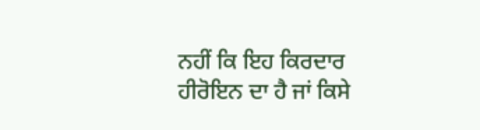ਨਹੀਂ ਕਿ ਇਹ ਕਿਰਦਾਰ ਹੀਰੋਇਨ ਦਾ ਹੈ ਜਾਂ ਕਿਸੇ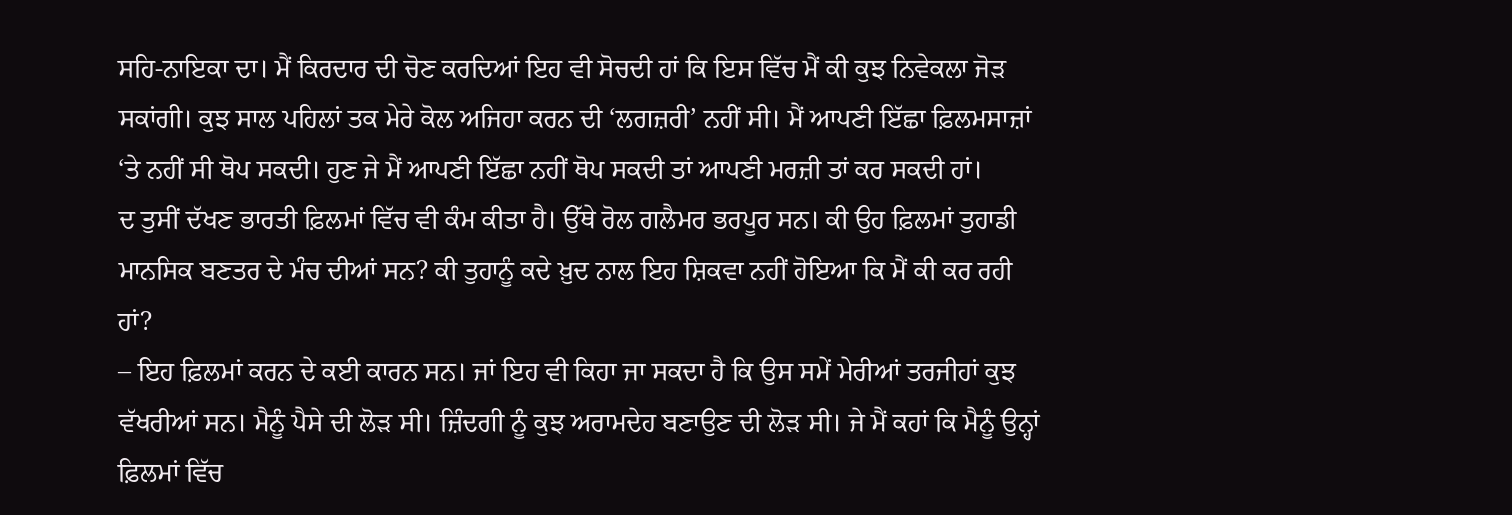ਸਹਿ-ਨਾਇਕਾ ਦਾ। ਮੈਂ ਕਿਰਦਾਰ ਦੀ ਚੋਣ ਕਰਦਿਆਂ ਇਹ ਵੀ ਸੋਚਦੀ ਹਾਂ ਕਿ ਇਸ ਵਿੱਚ ਮੈਂ ਕੀ ਕੁਝ ਨਿਵੇਕਲਾ ਜੋੜ ਸਕਾਂਗੀ। ਕੁਝ ਸਾਲ ਪਹਿਲਾਂ ਤਕ ਮੇਰੇ ਕੋਲ ਅਜਿਹਾ ਕਰਨ ਦੀ ‘ਲਗਜ਼ਰੀ’ ਨਹੀਂ ਸੀ। ਮੈਂ ਆਪਣੀ ਇੱਛਾ ਫ਼ਿਲਮਸਾਜ਼ਾਂ ‘ਤੇ ਨਹੀਂ ਸੀ ਥੋਪ ਸਕਦੀ। ਹੁਣ ਜੇ ਮੈਂ ਆਪਣੀ ਇੱਛਾ ਨਹੀਂ ਥੋਪ ਸਕਦੀ ਤਾਂ ਆਪਣੀ ਮਰਜ਼ੀ ਤਾਂ ਕਰ ਸਕਦੀ ਹਾਂ।
ਦ ਤੁਸੀਂ ਦੱਖਣ ਭਾਰਤੀ ਫ਼ਿਲਮਾਂ ਵਿੱਚ ਵੀ ਕੰਮ ਕੀਤਾ ਹੈ। ਉੱਥੇ ਰੋਲ ਗਲੈਮਰ ਭਰਪੂਰ ਸਨ। ਕੀ ਉਹ ਫ਼ਿਲਮਾਂ ਤੁਹਾਡੀ ਮਾਨਸਿਕ ਬਣਤਰ ਦੇ ਮੰਚ ਦੀਆਂ ਸਨ? ਕੀ ਤੁਹਾਨੂੰ ਕਦੇ ਖ਼ੁਦ ਨਾਲ ਇਹ ਸ਼ਿਕਵਾ ਨਹੀਂ ਹੋਇਆ ਕਿ ਮੈਂ ਕੀ ਕਰ ਰਹੀ ਹਾਂ?
– ਇਹ ਫ਼ਿਲਮਾਂ ਕਰਨ ਦੇ ਕਈ ਕਾਰਨ ਸਨ। ਜਾਂ ਇਹ ਵੀ ਕਿਹਾ ਜਾ ਸਕਦਾ ਹੈ ਕਿ ਉਸ ਸਮੇਂ ਮੇਰੀਆਂ ਤਰਜੀਹਾਂ ਕੁਝ ਵੱਖਰੀਆਂ ਸਨ। ਮੈਨੂੰ ਪੈਸੇ ਦੀ ਲੋੜ ਸੀ। ਜ਼ਿੰਦਗੀ ਨੂੰ ਕੁਝ ਅਰਾਮਦੇਹ ਬਣਾਉਣ ਦੀ ਲੋੜ ਸੀ। ਜੇ ਮੈਂ ਕਹਾਂ ਕਿ ਮੈਨੂੰ ਉਨ੍ਹਾਂ ਫ਼ਿਲਮਾਂ ਵਿੱਚ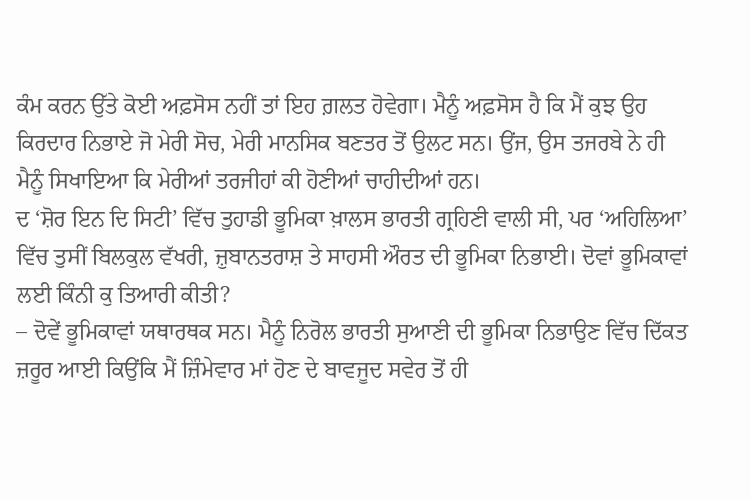ਕੰਮ ਕਰਨ ਉੱਤੇ ਕੋਈ ਅਫ਼ਸੋਸ ਨਹੀਂ ਤਾਂ ਇਹ ਗ਼ਲਤ ਹੋਵੇਗਾ। ਮੈਨੂੰ ਅਫ਼ਸੋਸ ਹੈ ਕਿ ਮੈਂ ਕੁਝ ਉਹ ਕਿਰਦਾਰ ਨਿਭਾਏ ਜੋ ਮੇਰੀ ਸੋਚ, ਮੇਰੀ ਮਾਨਸਿਕ ਬਣਤਰ ਤੋਂ ਉਲਟ ਸਨ। ਉਂਜ, ਉਸ ਤਜਰਬੇ ਨੇ ਹੀ ਮੈਨੂੰ ਸਿਖਾਇਆ ਕਿ ਮੇਰੀਆਂ ਤਰਜੀਹਾਂ ਕੀ ਹੋਣੀਆਂ ਚਾਹੀਦੀਆਂ ਹਨ।
ਦ ‘ਸ਼ੋਰ ਇਨ ਦਿ ਸਿਟੀ’ ਵਿੱਚ ਤੁਹਾਡੀ ਭੂਮਿਕਾ ਖ਼ਾਲਸ ਭਾਰਤੀ ਗ੍ਰਹਿਣੀ ਵਾਲੀ ਸੀ, ਪਰ ‘ਅਹਿਲਿਆ’ ਵਿੱਚ ਤੁਸੀਂ ਬਿਲਕੁਲ ਵੱਖਰੀ, ਜ਼ੁਬਾਨਤਰਾਸ਼ ਤੇ ਸਾਹਸੀ ਔਰਤ ਦੀ ਭੂਮਿਕਾ ਨਿਭਾਈ। ਦੋਵਾਂ ਭੂਮਿਕਾਵਾਂ ਲਈ ਕਿੰਨੀ ਕੁ ਤਿਆਰੀ ਕੀਤੀ?
– ਦੋਵੇਂ ਭੂਮਿਕਾਵਾਂ ਯਥਾਰਥਕ ਸਨ। ਮੈਨੂੰ ਨਿਰੋਲ ਭਾਰਤੀ ਸੁਆਣੀ ਦੀ ਭੂਮਿਕਾ ਨਿਭਾਉਣ ਵਿੱਚ ਦਿੱਕਤ ਜ਼ਰੂਰ ਆਈ ਕਿਉਂਕਿ ਮੈਂ ਜ਼ਿੰਮੇਵਾਰ ਮਾਂ ਹੋਣ ਦੇ ਬਾਵਜੂਦ ਸਵੇਰ ਤੋਂ ਹੀ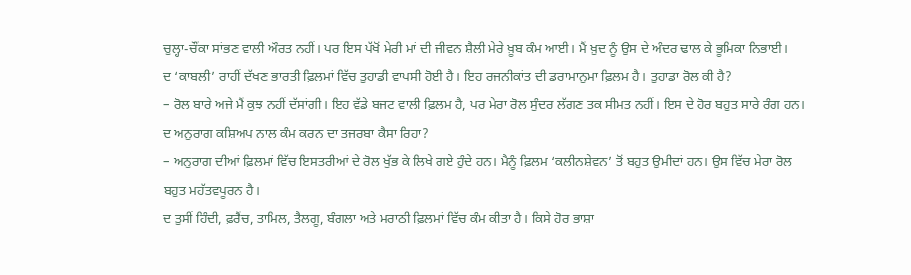ਚੁਲ੍ਹਾ-ਚੌਂਕਾ ਸਾਂਭਣ ਵਾਲੀ ਔਰਤ ਨਹੀਂ। ਪਰ ਇਸ ਪੱਖੋਂ ਮੇਰੀ ਮਾਂ ਦੀ ਜੀਵਨ ਸ਼ੈਲੀ ਮੇਰੇ ਖ਼ੂਬ ਕੰਮ ਆਈ। ਮੈਂ ਖ਼ੁਦ ਨੂੰ ਉਸ ਦੇ ਅੰਦਰ ਢਾਲ ਕੇ ਭੂਮਿਕਾ ਨਿਭਾਈ।
ਦ ‘ਕਾਬਲੀ’ ਰਾਹੀਂ ਦੱਖਣ ਭਾਰਤੀ ਫ਼ਿਲਮਾਂ ਵਿੱਚ ਤੁਹਾਡੀ ਵਾਪਸੀ ਹੋਈ ਹੈ। ਇਹ ਰਜਨੀਕਾਂਤ ਦੀ ਡਰਾਮਾਨੁਮਾ ਫ਼ਿਲਮ ਹੈ। ਤੁਹਾਡਾ ਰੋਲ ਕੀ ਹੈ?
– ਰੋਲ ਬਾਰੇ ਅਜੇ ਮੈਂ ਕੁਝ ਨਹੀਂ ਦੱਸਾਂਗੀ। ਇਹ ਵੱਡੇ ਬਜਟ ਵਾਲੀ ਫ਼ਿਲਮ ਹੈ, ਪਰ ਮੇਰਾ ਰੋਲ ਸੁੰਦਰ ਲੱਗਣ ਤਕ ਸੀਮਤ ਨਹੀਂ। ਇਸ ਦੇ ਹੋਰ ਬਹੁਤ ਸਾਰੇ ਰੰਗ ਹਨ।
ਦ ਅਨੁਰਾਗ ਕਸ਼ਿਅਪ ਨਾਲ ਕੰਮ ਕਰਨ ਦਾ ਤਜਰਬਾ ਕੈਸਾ ਰਿਹਾ?
– ਅਨੁਰਾਗ ਦੀਆਂ ਫ਼ਿਲਮਾਂ ਵਿੱਚ ਇਸਤਰੀਆਂ ਦੇ ਰੋਲ ਖੁੱਭ ਕੇ ਲਿਖੇ ਗਏ ਹੁੰਦੇ ਹਨ। ਮੈਨੂੰ ਫ਼ਿਲਮ ‘ਕਲੀਨਸ਼ੇਵਨ’ ਤੋਂ ਬਹੁਤ ਉਮੀਦਾਂ ਹਨ। ਉਸ ਵਿੱਚ ਮੇਰਾ ਰੋਲ ਬਹੁਤ ਮਹੱਤਵਪੂਰਨ ਹੈ।
ਦ ਤੁਸੀਂ ਹਿੰਦੀ, ਫ਼ਰੈਂਚ, ਤਾਮਿਲ, ਤੈਲਗੂ, ਬੰਗਲਾ ਅਤੇ ਮਰਾਠੀ ਫ਼ਿਲਮਾਂ ਵਿੱਚ ਕੰਮ ਕੀਤਾ ਹੈ। ਕਿਸੇ ਹੋਰ ਭਾਸ਼ਾ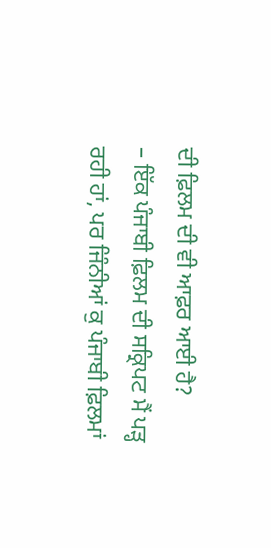ਦੀ ਫ਼ਿਲਮ ਦੀ ਵੀ ਆਫ਼ਰ ਆਈ ਹੈ?
– ਇੱਕ ਪੰਜਾਬੀ ਫ਼ਿਲਮ ਦੀ ਸਕ੍ਰਿਪਟ ਮੈਂ ਪੜ੍ਹ ਰਹੀ ਹਾਂ, ਪਰ ਜਿੰਨੀਆਂ ਕੁ ਪੰਜਾਬੀ ਫ਼ਿਲਮਾਂ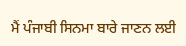ਮੈਂ ਪੰਜਾਬੀ ਸਿਨਮਾ ਬਾਰੇ ਜਾਣਨ ਲਈ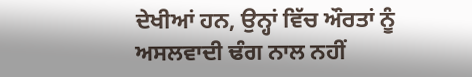ਦੇਖੀਆਂ ਹਨ, ਉਨ੍ਹਾਂ ਵਿੱਚ ਔਰਤਾਂ ਨੂੰ ਅਸਲਵਾਦੀ ਢੰਗ ਨਾਲ ਨਹੀਂ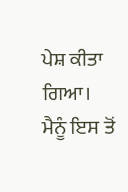ਪੇਸ਼ ਕੀਤਾ ਗਿਆ। ਮੈਨੂੰ ਇਸ ਤੋਂ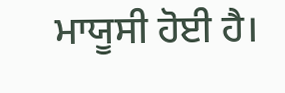ਮਾਯੂਸੀ ਹੋਈ ਹੈ।